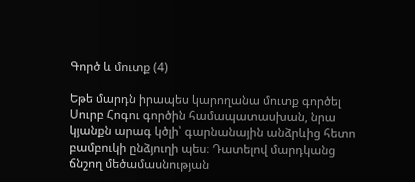Գործ և մուտք (4)

Եթե մարդն իրապես կարողանա մուտք գործել Սուրբ Հոգու գործին համապատասխան, նրա կյանքն արագ կծլի՝ գարնանային անձրևից հետո բամբուկի ընձյուղի պես։ Դատելով մարդկանց ճնշող մեծամասնության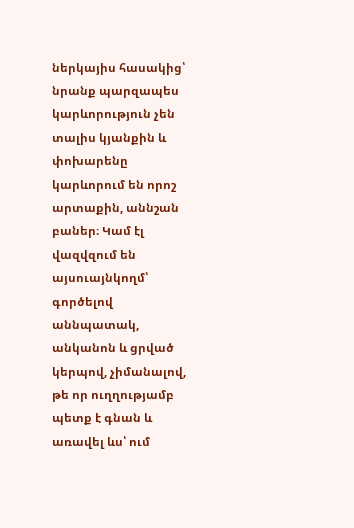ներկայիս հասակից՝ նրանք պարզապես կարևորություն չեն տալիս կյանքին և փոխարենը կարևորում են որոշ արտաքին, աննշան բաներ։ Կամ էլ վազվզում են այսուայնկողմ՝ գործելով աննպատակ, անկանոն և ցրված կերպով, չիմանալով, թե որ ուղղությամբ պետք է գնան և առավել ևս՝ ում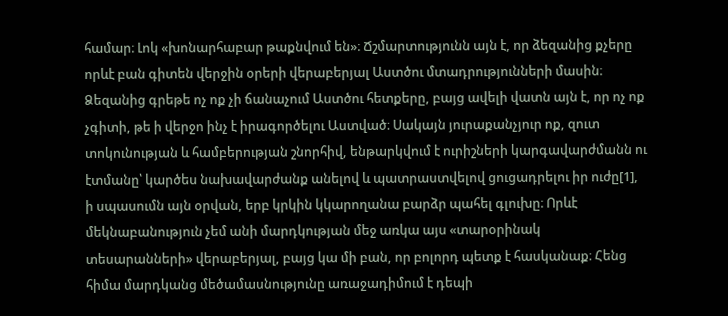համար։ Լոկ «խոնարհաբար թաքնվում են»։ Ճշմարտությունն այն է, որ ձեզանից քչերը որևէ բան գիտեն վերջին օրերի վերաբերյալ Աստծու մտադրությունների մասին։ Ձեզանից գրեթե ոչ ոք չի ճանաչում Աստծու հետքերը, բայց ավելի վատն այն է, որ ոչ ոք չգիտի, թե ի վերջո ինչ է իրագործելու Աստված։ Սակայն յուրաքանչյուր ոք, զուտ տոկունության և համբերության շնորհիվ, ենթարկվում է ուրիշների կարգավարժմանն ու էտմանը՝ կարծես նախավարժանք անելով և պատրաստվելով ցուցադրելու իր ուժը[1], ի սպասումն այն օրվան, երբ կրկին կկարողանա բարձր պահել գլուխը։ Որևէ մեկնաբանություն չեմ անի մարդկության մեջ առկա այս «տարօրինակ տեսարանների» վերաբերյալ, բայց կա մի բան, որ բոլորդ պետք է հասկանաք։ Հենց հիմա մարդկանց մեծամասնությունը առաջադիմում է դեպի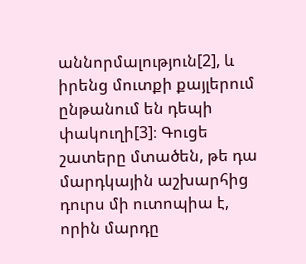աննորմալություն[2], և իրենց մուտքի քայլերում ընթանում են դեպի փակուղի[3]։ Գուցե շատերը մտածեն, թե դա մարդկային աշխարհից դուրս մի ուտոպիա է, որին մարդը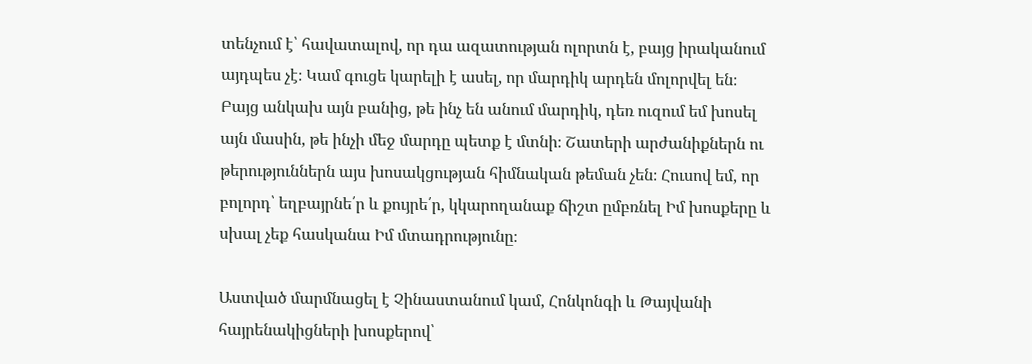տենչում է՝ հավատալով, որ դա ազատության ոլորտն է, բայց իրականում այդպես չէ։ Կամ գուցե կարելի է ասել, որ մարդիկ արդեն մոլորվել են։ Բայց անկախ այն բանից, թե ինչ են անում մարդիկ, դեռ ուզում եմ խոսել այն մասին, թե ինչի մեջ մարդը պետք է մտնի։ Շատերի արժանիքներն ու թերություններն այս խոսակցության հիմնական թեման չեն։ Հուսով եմ, որ բոլորդ՝ եղբայրնե՛ր և քույրե՛ր, կկարողանաք ճիշտ ըմբռնել Իմ խոսքերը և սխալ չեք հասկանա Իմ մտադրությունը։

Աստված մարմնացել է Չինաստանում կամ, Հոնկոնգի և Թայվանի հայրենակիցների խոսքերով՝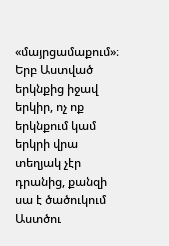«մայրցամաքում»։ Երբ Աստված երկնքից իջավ երկիր, ոչ ոք երկնքում կամ երկրի վրա տեղյակ չէր դրանից, քանզի սա է ծածուկում Աստծու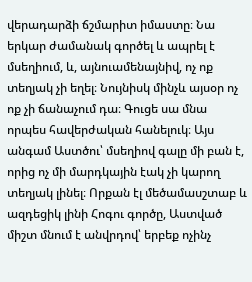վերադարձի ճշմարիտ իմաստը։ Նա երկար ժամանակ գործել և ապրել է մսեղիում, և, այնուամենայնիվ, ոչ ոք տեղյակ չի եղել։ Նույնիսկ մինչև այսօր ոչ ոք չի ճանաչում դա։ Գուցե սա մնա որպես հավերժական հանելուկ։ Այս անգամ Աստծու՝ մսեղիով գալը մի բան է, որից ոչ մի մարդկային էակ չի կարող տեղյակ լինել։ Որքան էլ մեծամասշտաբ և ազդեցիկ լինի Հոգու գործը, Աստված միշտ մնում է անվրդով՝ երբեք ոչինչ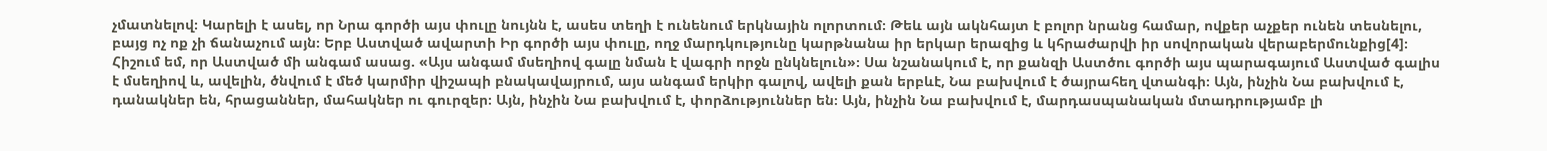չմատնելով։ Կարելի է ասել, որ Նրա գործի այս փուլը նույնն է, ասես տեղի է ունենում երկնային ոլորտում։ Թեև այն ակնհայտ է բոլոր նրանց համար, ովքեր աչքեր ունեն տեսնելու, բայց ոչ ոք չի ճանաչում այն։ Երբ Աստված ավարտի Իր գործի այս փուլը, ողջ մարդկությունը կարթնանա իր երկար երազից և կհրաժարվի իր սովորական վերաբերմունքից[4]։ Հիշում եմ, որ Աստված մի անգամ ասաց. «Այս անգամ մսեղիով գալը նման է վագրի որջն ընկնելուն»։ Սա նշանակում է, որ քանզի Աստծու գործի այս պարագայում Աստված գալիս է մսեղիով և, ավելին, ծնվում է մեծ կարմիր վիշապի բնակավայրում, այս անգամ երկիր գալով, ավելի քան երբևէ, Նա բախվում է ծայրահեղ վտանգի։ Այն, ինչին Նա բախվում է, դանակներ են, հրացաններ, մահակներ ու գուրզեր։ Այն, ինչին Նա բախվում է, փորձություններ են։ Այն, ինչին Նա բախվում է, մարդասպանական մտադրությամբ լի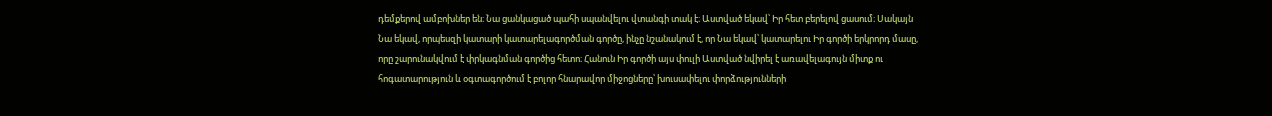դեմքերով ամբոխներ են։ Նա ցանկացած պահի սպանվելու վտանգի տակ է։ Աստված եկավ՝ Իր հետ բերելով ցասում։ Սակայն Նա եկավ, որպեսզի կատարի կատարելագործման գործը, ինչը նշանակում է, որ Նա եկավ՝ կատարելու Իր գործի երկրորդ մասը, որը շարունակվում է փրկագնման գործից հետո։ Հանուն Իր գործի այս փուլի Աստված նվիրել է առավելագույն միտք ու հոգատարություն և օգտագործում է բոլոր հնարավոր միջոցները՝ խուսափելու փորձությունների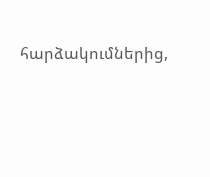հարձակումներից,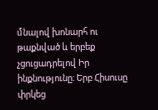մնալով խոնարհ ու թաքնված և երբեք չցուցադրելով Իր ինքնությունը։ Երբ Հիսուսը փրկեց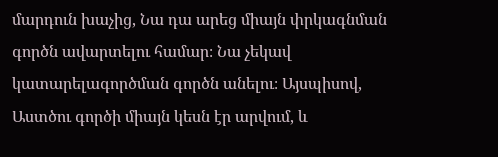մարդուն խաչից, Նա դա արեց միայն փրկագնման գործն ավարտելու համար։ Նա չեկավ կատարելագործման գործն անելու։ Այսպիսով, Աստծու գործի միայն կեսն էր արվում, և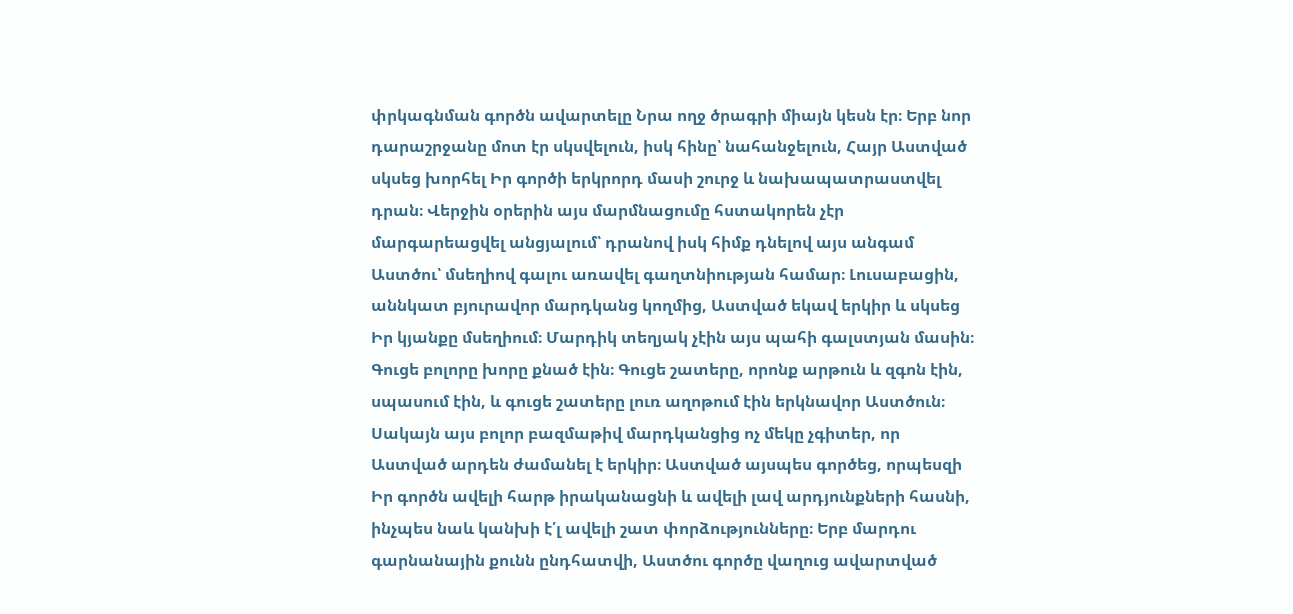փրկագնման գործն ավարտելը Նրա ողջ ծրագրի միայն կեսն էր։ Երբ նոր դարաշրջանը մոտ էր սկսվելուն, իսկ հինը՝ նահանջելուն, Հայր Աստված սկսեց խորհել Իր գործի երկրորդ մասի շուրջ և նախապատրաստվել դրան։ Վերջին օրերին այս մարմնացումը հստակորեն չէր մարգարեացվել անցյալում՝ դրանով իսկ հիմք դնելով այս անգամ Աստծու՝ մսեղիով գալու առավել գաղտնիության համար։ Լուսաբացին, աննկատ բյուրավոր մարդկանց կողմից, Աստված եկավ երկիր և սկսեց Իր կյանքը մսեղիում։ Մարդիկ տեղյակ չէին այս պահի գալստյան մասին։ Գուցե բոլորը խորը քնած էին։ Գուցե շատերը, որոնք արթուն և զգոն էին, սպասում էին, և գուցե շատերը լուռ աղոթում էին երկնավոր Աստծուն։ Սակայն այս բոլոր բազմաթիվ մարդկանցից ոչ մեկը չգիտեր, որ Աստված արդեն ժամանել է երկիր։ Աստված այսպես գործեց, որպեսզի Իր գործն ավելի հարթ իրականացնի և ավելի լավ արդյունքների հասնի, ինչպես նաև կանխի է՛լ ավելի շատ փորձությունները։ Երբ մարդու գարնանային քունն ընդհատվի, Աստծու գործը վաղուց ավարտված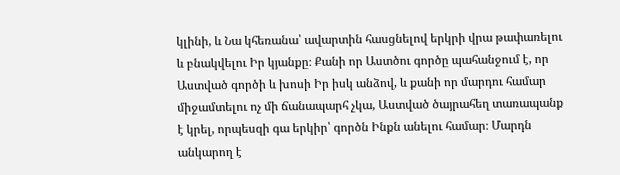կլինի, և Նա կհեռանա՝ ավարտին հասցնելով երկրի վրա թափառելու և բնակվելու Իր կյանքը։ Քանի որ Աստծու գործը պահանջում է, որ Աստված գործի և խոսի Իր իսկ անձով, և քանի որ մարդու համար միջամտելու ոչ մի ճանապարհ չկա, Աստված ծայրահեղ տառապանք է կրել, որպեսզի գա երկիր՝ գործն Ինքն անելու համար։ Մարդն անկարող է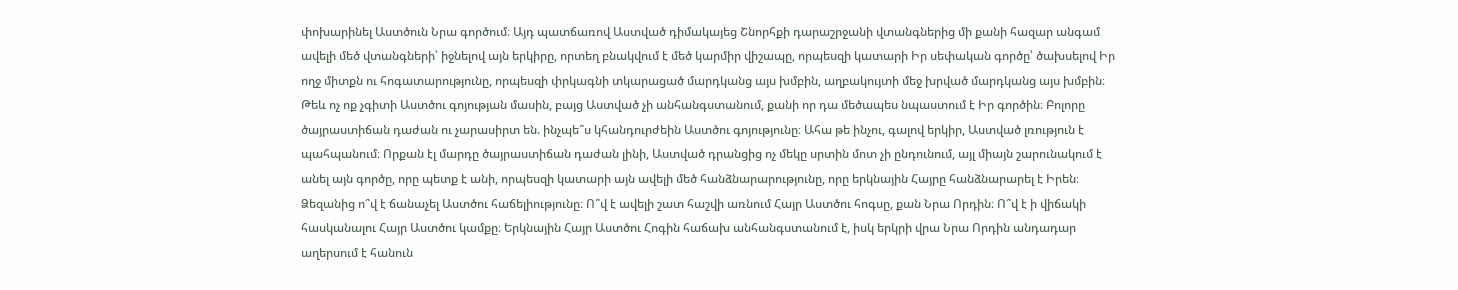փոխարինել Աստծուն Նրա գործում։ Այդ պատճառով Աստված դիմակայեց Շնորհքի դարաշրջանի վտանգներից մի քանի հազար անգամ ավելի մեծ վտանգների՝ իջնելով այն երկիրը, որտեղ բնակվում է մեծ կարմիր վիշապը, որպեսզի կատարի Իր սեփական գործը՝ ծախսելով Իր ողջ միտքն ու հոգատարությունը, որպեսզի փրկագնի տկարացած մարդկանց այս խմբին, աղբակույտի մեջ խրված մարդկանց այս խմբին։ Թեև ոչ ոք չգիտի Աստծու գոյության մասին, բայց Աստված չի անհանգստանում, քանի որ դա մեծապես նպաստում է Իր գործին։ Բոլորը ծայրաստիճան դաժան ու չարասիրտ են. ինչպե՞ս կհանդուրժեին Աստծու գոյությունը։ Ահա թե ինչու, գալով երկիր, Աստված լռություն է պահպանում։ Որքան էլ մարդը ծայրաստիճան դաժան լինի, Աստված դրանցից ոչ մեկը սրտին մոտ չի ընդունում, այլ միայն շարունակում է անել այն գործը, որը պետք է անի, որպեսզի կատարի այն ավելի մեծ հանձնարարությունը, որը երկնային Հայրը հանձնարարել է Իրեն։ Ձեզանից ո՞վ է ճանաչել Աստծու հաճելիությունը։ Ո՞վ է ավելի շատ հաշվի առնում Հայր Աստծու հոգսը, քան Նրա Որդին։ Ո՞վ է ի վիճակի հասկանալու Հայր Աստծու կամքը։ Երկնային Հայր Աստծու Հոգին հաճախ անհանգստանում է, իսկ երկրի վրա Նրա Որդին անդադար աղերսում է հանուն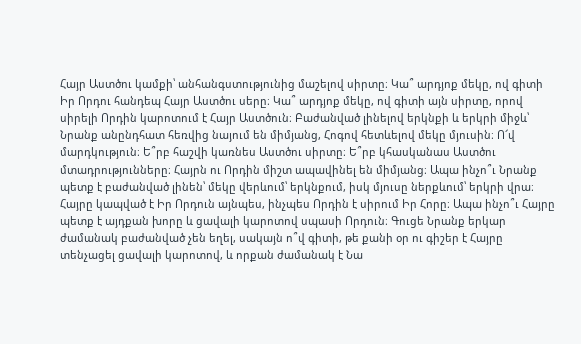Հայր Աստծու կամքի՝ անհանգստությունից մաշելով սիրտը։ Կա՞ արդյոք մեկը, ով գիտի Իր Որդու հանդեպ Հայր Աստծու սերը։ Կա՞ արդյոք մեկը, ով գիտի այն սիրտը, որով սիրելի Որդին կարոտում է Հայր Աստծուն։ Բաժանված լինելով երկնքի և երկրի միջև՝ Նրանք անընդհատ հեռվից նայում են միմյանց, Հոգով հետևելով մեկը մյուսին։ Ո՜վ մարդկություն։ Ե՞րբ հաշվի կառնես Աստծու սիրտը։ Ե՞րբ կհասկանաս Աստծու մտադրությունները։ Հայրն ու Որդին միշտ ապավինել են միմյանց։ Ապա ինչո՞ւ Նրանք պետք է բաժանված լինեն՝ մեկը վերևում՝ երկնքում, իսկ մյուսը ներքևում՝ երկրի վրա։ Հայրը կապված է Իր Որդուն այնպես, ինչպես Որդին է սիրում Իր Հորը։ Ապա ինչո՞ւ Հայրը պետք է այդքան խորը և ցավալի կարոտով սպասի Որդուն։ Գուցե Նրանք երկար ժամանակ բաժանված չեն եղել, սակայն ո՞վ գիտի, թե քանի օր ու գիշեր է Հայրը տենչացել ցավալի կարոտով, և որքան ժամանակ է Նա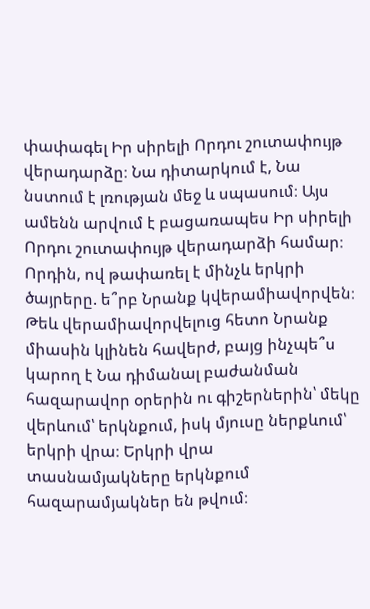փափագել Իր սիրելի Որդու շուտափույթ վերադարձը։ Նա դիտարկում է, Նա նստում է լռության մեջ և սպասում։ Այս ամենն արվում է բացառապես Իր սիրելի Որդու շուտափույթ վերադարձի համար։ Որդին, ով թափառել է մինչև երկրի ծայրերը. ե՞րբ Նրանք կվերամիավորվեն։ Թեև վերամիավորվելուց հետո Նրանք միասին կլինեն հավերժ, բայց ինչպե՞ս կարող է Նա դիմանալ բաժանման հազարավոր օրերին ու գիշերներին՝ մեկը վերևում՝ երկնքում, իսկ մյուսը ներքևում՝ երկրի վրա։ Երկրի վրա տասնամյակները երկնքում հազարամյակներ են թվում։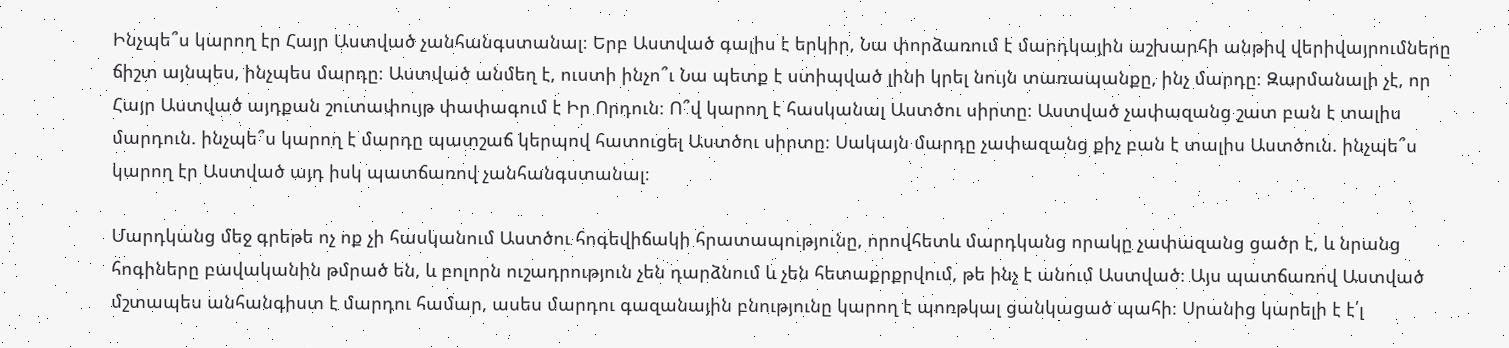Ինչպե՞ս կարող էր Հայր Աստված չանհանգստանալ։ Երբ Աստված գալիս է երկիր, Նա փորձառում է մարդկային աշխարհի անթիվ վերիվայրումները ճիշտ այնպես, ինչպես մարդը։ Աստված անմեղ է, ուստի ինչո՞ւ Նա պետք է ստիպված լինի կրել նույն տառապանքը, ինչ մարդը։ Զարմանալի չէ, որ Հայր Աստված այդքան շուտափույթ փափագում է Իր Որդուն։ Ո՞վ կարող է հասկանալ Աստծու սիրտը։ Աստված չափազանց շատ բան է տալիս մարդուն. ինչպե՞ս կարող է մարդը պատշաճ կերպով հատուցել Աստծու սիրտը։ Սակայն մարդը չափազանց քիչ բան է տալիս Աստծուն. ինչպե՞ս կարող էր Աստված այդ իսկ պատճառով չանհանգստանալ։

Մարդկանց մեջ գրեթե ոչ ոք չի հասկանում Աստծու հոգեվիճակի հրատապությունը, որովհետև մարդկանց որակը չափազանց ցածր է, և նրանց հոգիները բավականին թմրած են, և բոլորն ուշադրություն չեն դարձնում և չեն հետաքրքրվում, թե ինչ է անում Աստված։ Այս պատճառով Աստված մշտապես անհանգիստ է մարդու համար, ասես մարդու գազանային բնությունը կարող է պոռթկալ ցանկացած պահի։ Սրանից կարելի է է՛լ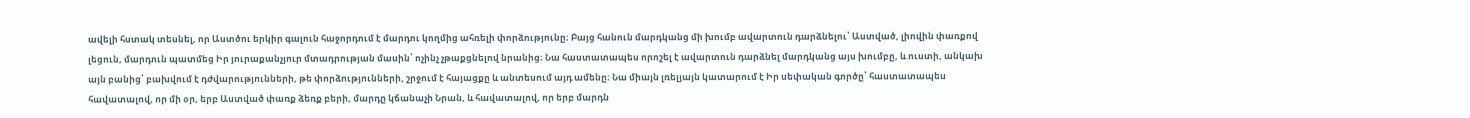ավելի հստակ տեսնել, որ Աստծու երկիր գալուն հաջորդում է մարդու կողմից ահռելի փորձությունը։ Բայց հանուն մարդկանց մի խումբ ավարտուն դարձնելու՝ Աստված, լիովին փառքով լեցուն, մարդուն պատմեց Իր յուրաքանչյուր մտադրության մասին՝ ոչինչ չթաքցնելով նրանից։ Նա հաստատապես որոշել է ավարտուն դարձնել մարդկանց այս խումբը, և ուստի, անկախ այն բանից՝ բախվում է դժվարությունների, թե փորձությունների, շրջում է հայացքը և անտեսում այդ ամենը։ Նա միայն լռելյայն կատարում է Իր սեփական գործը՝ հաստատապես հավատալով, որ մի օր, երբ Աստված փառք ձեռք բերի, մարդը կճանաչի Նրան, և հավատալով, որ երբ մարդն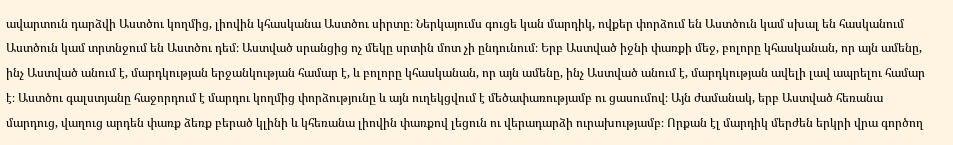ավարտուն դարձվի Աստծու կողմից, լիովին կհասկանա Աստծու սիրտը։ Ներկայումս գուցե կան մարդիկ, ովքեր փորձում են Աստծուն կամ սխալ են հասկանում Աստծուն կամ տրտնջում են Աստծու դեմ։ Աստված սրանցից ոչ մեկը սրտին մոտ չի ընդունում։ Երբ Աստված իջնի փառքի մեջ, բոլորը կհասկանան, որ այն ամենը, ինչ Աստված անում է, մարդկության երջանկության համար է, և բոլորը կհասկանան, որ այն ամենը, ինչ Աստված անում է, մարդկության ավելի լավ ապրելու համար է։ Աստծու գալստյանը հաջորդում է մարդու կողմից փորձությունը և այն ուղեկցվում է մեծափառությամբ ու ցասումով։ Այն ժամանակ, երբ Աստված հեռանա մարդուց, վաղուց արդեն փառք ձեռք բերած կլինի և կհեռանա լիովին փառքով լեցուն ու վերադարձի ուրախությամբ։ Որքան էլ մարդիկ մերժեն երկրի վրա գործող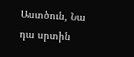Աստծուն, Նա դա սրտին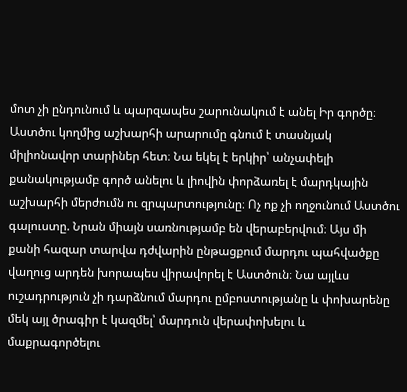մոտ չի ընդունում և պարզապես շարունակում է անել Իր գործը։ Աստծու կողմից աշխարհի արարումը գնում է տասնյակ միլիոնավոր տարիներ հետ։ Նա եկել է երկիր՝ անչափելի քանակությամբ գործ անելու և լիովին փորձառել է մարդկային աշխարհի մերժումն ու զրպարտությունը։ Ոչ ոք չի ողջունում Աստծու գալուստը. Նրան միայն սառնությամբ են վերաբերվում։ Այս մի քանի հազար տարվա դժվարին ընթացքում մարդու պահվածքը վաղուց արդեն խորապես վիրավորել է Աստծուն։ Նա այլևս ուշադրություն չի դարձնում մարդու ըմբոստությանը և փոխարենը մեկ այլ ծրագիր է կազմել՝ մարդուն վերափոխելու և մաքրագործելու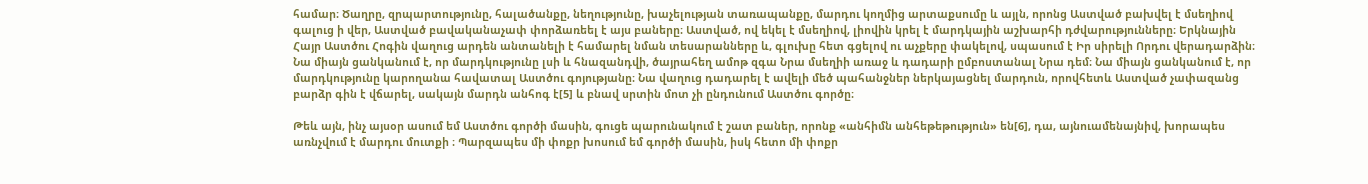համար։ Ծաղրը, զրպարտությունը, հալածանքը, նեղությունը, խաչելության տառապանքը, մարդու կողմից արտաքսումը և այլն, որոնց Աստված բախվել է մսեղիով գալուց ի վեր, Աստված բավականաչափ փորձառեել է այս բաները։ Աստված, ով եկել է մսեղիով, լիովին կրել է մարդկային աշխարհի դժվարությունները։ Երկնային Հայր Աստծու Հոգին վաղուց արդեն անտանելի է համարել նման տեսարանները և, գլուխը հետ գցելով ու աչքերը փակելով, սպասում է Իր սիրելի Որդու վերադարձին։ Նա միայն ցանկանում է, որ մարդկությունը լսի և հնազանդվի, ծայրահեղ ամոթ զգա Նրա մսեղիի առաջ և դադարի ըմբոստանալ Նրա դեմ։ Նա միայն ցանկանում է, որ մարդկությունը կարողանա հավատալ Աստծու գոյությանը։ Նա վաղուց դադարել է ավելի մեծ պահանջներ ներկայացնել մարդուն, որովհետև Աստված չափազանց բարձր գին է վճարել, սակայն մարդն անհոգ է[5] և բնավ սրտին մոտ չի ընդունում Աստծու գործը։

Թեև այն, ինչ այսօր ասում եմ Աստծու գործի մասին, գուցե պարունակում է շատ բաներ, որոնք «անհիմն անհեթեթություն» են[6], դա, այնուամենայնիվ, խորապես առնչվում է մարդու մուտքի ։ Պարզապես մի փոքր խոսում եմ գործի մասին, իսկ հետո մի փոքր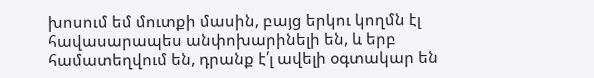խոսում եմ մուտքի մասին, բայց երկու կողմն էլ հավասարապես անփոխարինելի են, և երբ համատեղվում են, դրանք է՛լ ավելի օգտակար են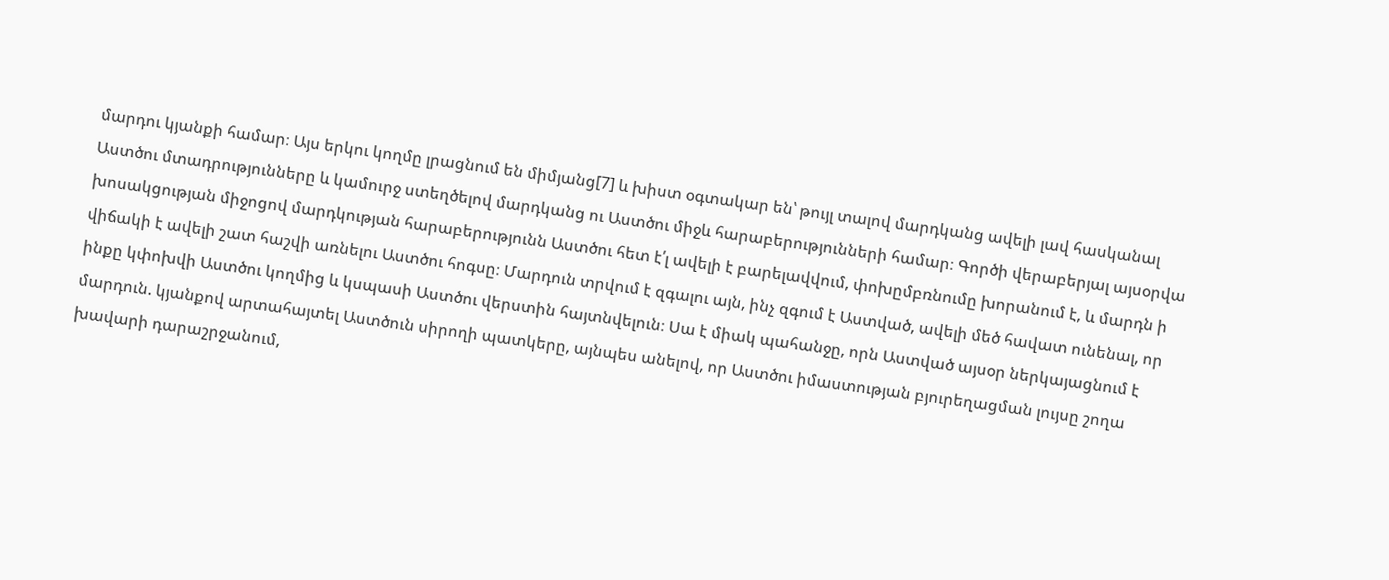մարդու կյանքի համար։ Այս երկու կողմը լրացնում են միմյանց[7] և խիստ օգտակար են՝ թույլ տալով մարդկանց ավելի լավ հասկանալ Աստծու մտադրությունները և կամուրջ ստեղծելով մարդկանց ու Աստծու միջև հարաբերությունների համար։ Գործի վերաբերյալ այսօրվա խոսակցության միջոցով մարդկության հարաբերությունն Աստծու հետ է՛լ ավելի է բարելավվում, փոխըմբռնումը խորանում է, և մարդն ի վիճակի է ավելի շատ հաշվի առնելու Աստծու հոգսը։ Մարդուն տրվում է զգալու այն, ինչ զգում է Աստված, ավելի մեծ հավատ ունենալ, որ ինքը կփոխվի Աստծու կողմից և կսպասի Աստծու վերստին հայտնվելուն։ Սա է միակ պահանջը, որն Աստված այսօր ներկայացնում է մարդուն. կյանքով արտահայտել Աստծուն սիրողի պատկերը, այնպես անելով, որ Աստծու իմաստության բյուրեղացման լույսը շողա խավարի դարաշրջանում,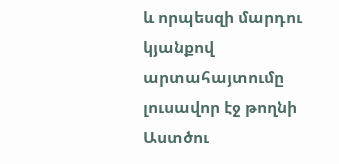և որպեսզի մարդու կյանքով արտահայտումը լուսավոր էջ թողնի Աստծու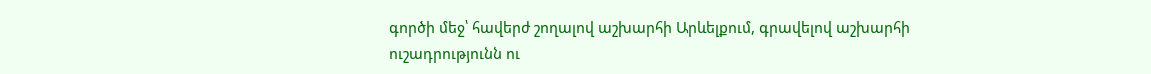գործի մեջ՝ հավերժ շողալով աշխարհի Արևելքում, գրավելով աշխարհի ուշադրությունն ու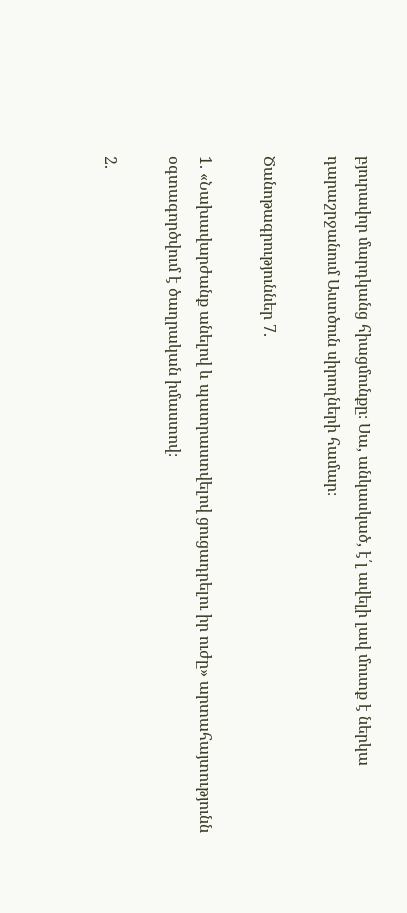բյուրավոր մարդկանց հիացմունքը։ Սա, անկասկած, է՛լ ավելի լավ մուտք է ներկա դարաշրջանում Աստծուն սիրողների համար։

Ծանոթագրություններ 7.

1. «Նախավարժանք անելով և պատրաստվելով ցուցադրելու իր ուժը» արտահայտությունն օգտագործվում է ծաղրական իմաստով։

2.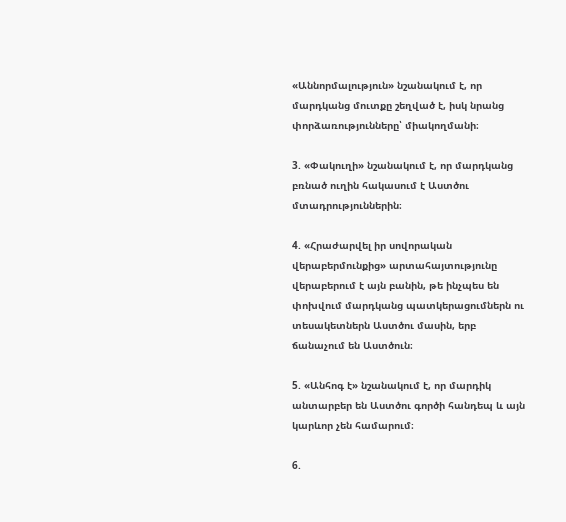«Աննորմալություն» նշանակում է, որ մարդկանց մուտքը շեղված է, իսկ նրանց փորձառությունները՝ միակողմանի։

3. «Փակուղի» նշանակում է, որ մարդկանց բռնած ուղին հակասում է Աստծու մտադրություններին։

4. «Հրաժարվել իր սովորական վերաբերմունքից» արտահայտությունը վերաբերում է այն բանին, թե ինչպես են փոխվում մարդկանց պատկերացումներն ու տեսակետներն Աստծու մասին, երբ ճանաչում են Աստծուն։

5. «Անհոգ է» նշանակում է, որ մարդիկ անտարբեր են Աստծու գործի հանդեպ և այն կարևոր չեն համարում։

6.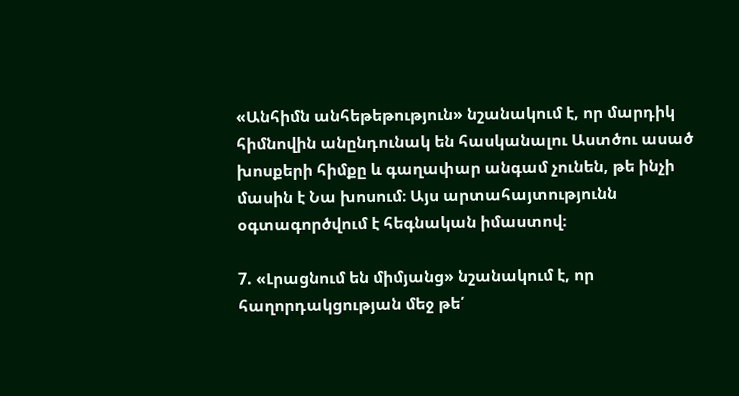«Անհիմն անհեթեթություն» նշանակում է, որ մարդիկ հիմնովին անընդունակ են հասկանալու Աստծու ասած խոսքերի հիմքը և գաղափար անգամ չունեն, թե ինչի մասին է Նա խոսում։ Այս արտահայտությունն օգտագործվում է հեգնական իմաստով։

7. «Լրացնում են միմյանց» նշանակում է, որ հաղորդակցության մեջ թե՛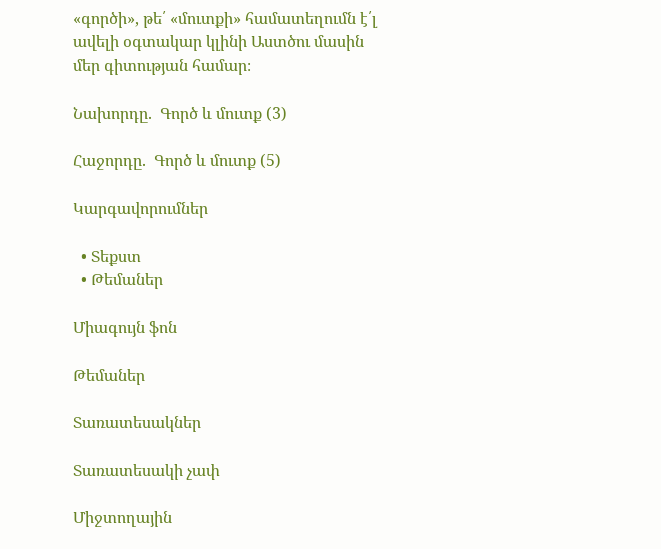«գործի», թե՛ «մուտքի» համատեղումն է՛լ ավելի օգտակար կլինի Աստծու մասին մեր գիտության համար։

Նախորդը.  Գործ և մուտք (3)

Հաջորդը.  Գործ և մուտք (5)

Կարգավորումներ

  • Տեքստ
  • Թեմաներ

Միագույն ֆոն

Թեմաներ

Տառատեսակներ

Տառատեսակի չափ

Միջտողային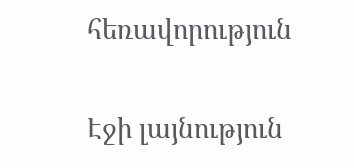հեռավորություն

Էջի լայնություն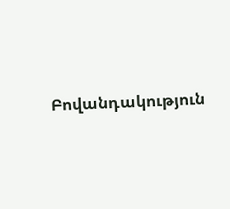Բովանդակություն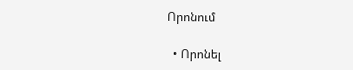Որոնում

  • Որոնել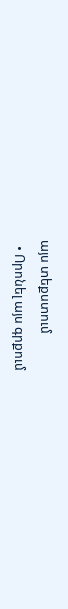այս տեքստում
  • Որոնել այս գրքում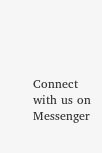Connect with us on Messenger